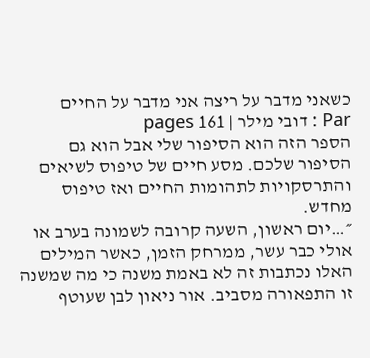כשאני מדבר על ריצה אני מדבר על החיים
Par : דובי מילר | 161 pages
הספר הזה הוא הסיפור שלי אבל הוא גם הסיפור שלכם. מסע חיים של טיפוס לשיאים והתרסקויות לתהומות החיים ואז טיפוס מחדש.
״…יום ראשון, השעה קרובה לשמונה בערב או אולי כבר עשר, ממרחק הזמן, כאשר המילים האלו נכתבות זה לא באמת משנה כי מה שמשנה זו התפאורה מסביב. אור ניאון לבן שעוטף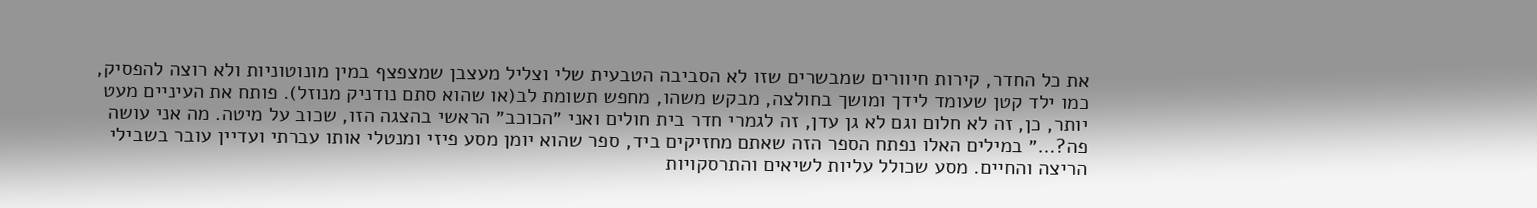את כל החדר, קירות חיוורים שמבשרים שזו לא הסביבה הטבעית שלי וצליל מעצבן שמצפצף במין מונוטוניות ולא רוצה להפסיק, כמו ילד קטן שעומד לידך ומושך בחולצה, מבקש משהו, מחפש תשומת לב(או שהוא סתם נודניק מנוזל). פותח את העיניים מעט יותר, כן, זה לא חלום וגם לא גן עדן, זה לגמרי חדר בית חולים ואני ״הכוכב״ הראשי בהצגה הזו, שכוב על מיטה. מה אני עושה פה?…״ במילים האלו נפתח הספר הזה שאתם מחזיקים ביד, ספר שהוא יומן מסע פיזי ומנטלי אותו עברתי ועדיין עובר בשבילי הריצה והחיים. מסע שכולל עליות לשיאים והתרסקויות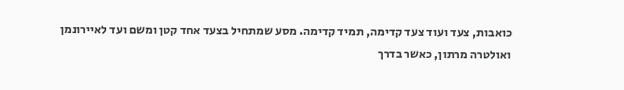כואבות, צעד ועוד צעד קדימה, תמיד קדימה. מסע שמתחיל בצעד אחד קטן ומשם ועד לאיירונמן ואולטרה מרתון, כאשר בדרך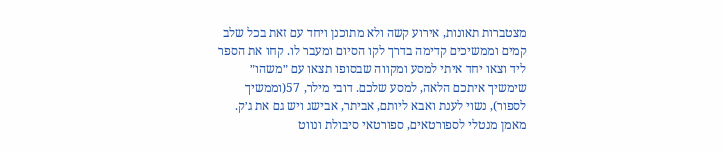מצטברות תאונות, אירוע קשה ולא מתוכנן ויחד עם זאת בכל שלב קמים וממשיכים קדימה בדרך לקו הסיום ומעבר לו. קחו את הספר ליד וצאו יחד איתי למסע ומקווה שבסופו תצאו עם ״משהו״ שימשיך איתכם הלאה, למסע שלכם. דובי מילר, 57(וממשיך לספור), נשוי לענת ואבא ליותם, אביתר, אבישג ויש גם את ג׳ק. מאמן מנטלי לספורטאים, ספורטאי סיבולת ונווט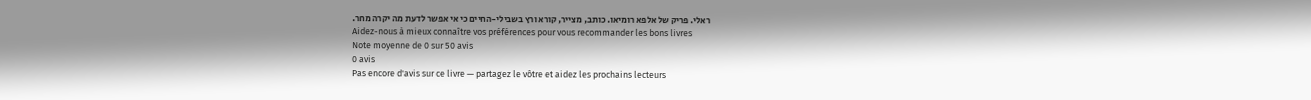ראלי. פריק של אלפא רומיאו. כותב, מצייר, קורא ורץ בשבילי-החיים כי אי אפשר לדעת מה יקרה מחר.
Aidez-nous à mieux connaître vos préférences pour vous recommander les bons livres
Note moyenne de 0 sur 50 avis
0 avis
Pas encore d'avis sur ce livre — partagez le vôtre et aidez les prochains lecteurs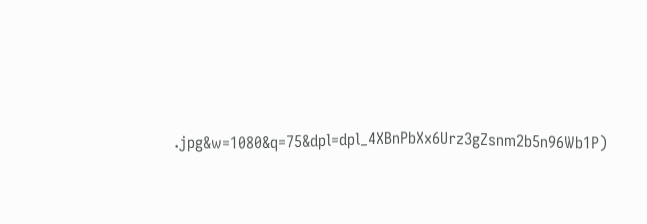.jpg&w=1080&q=75&dpl=dpl_4XBnPbXx6Urz3gZsnm2b5n96Wb1P)